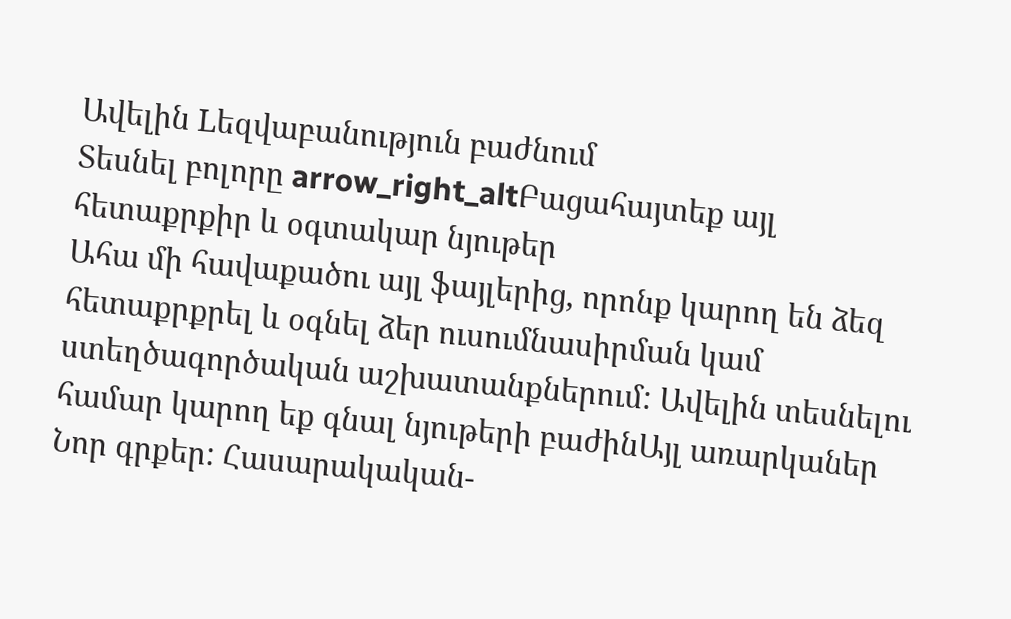Ավելին Lեզվաբանություն բաժնում
Տեսնել բոլորը arrow_right_altԲացահայտեք այլ հետաքրքիր և օգտակար նյութեր
Ահա մի հավաքածու այլ ֆայլերից, որոնք կարող են ձեզ հետաքրքրել և օգնել ձեր ուսումնասիրման կամ ստեղծագործական աշխատանքներում: Ավելին տեսնելու համար կարող եք գնալ նյութերի բաժինԱյլ առարկաներ
Նոր գրքեր: Հասարակական-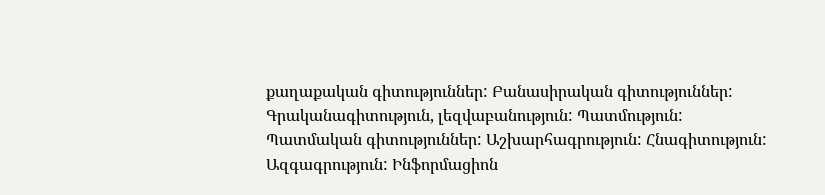քաղաքական գիտություններ: Բանասիրական գիտություններ: Գրականագիտություն, լեզվաբանություն: Պատմություն: Պատմական գիտություններ: Աշխարհագրություն: Հնագիտություն: Ազգագրություն: Ինֆորմացիոն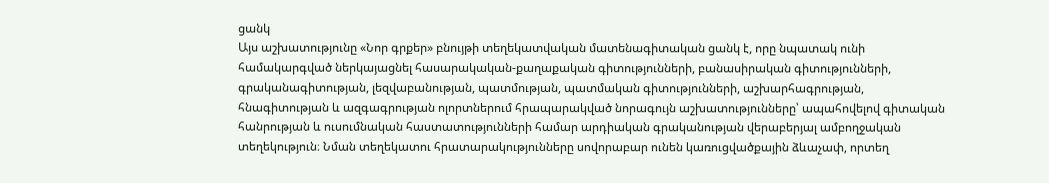ցանկ
Այս աշխատությունը «Նոր գրքեր» բնույթի տեղեկատվական մատենագիտական ցանկ է, որը նպատակ ունի համակարգված ներկայացնել հասարակական-քաղաքական գիտությունների, բանասիրական գիտությունների, գրականագիտության, լեզվաբանության, պատմության, պատմական գիտությունների, աշխարհագրության, հնագիտության և ազգագրության ոլորտներում հրապարակված նորագույն աշխատությունները՝ ապահովելով գիտական հանրության և ուսումնական հաստատությունների համար արդիական գրականության վերաբերյալ ամբողջական տեղեկություն։ Նման տեղեկատու հրատարակությունները սովորաբար ունեն կառուցվածքային ձևաչափ, որտեղ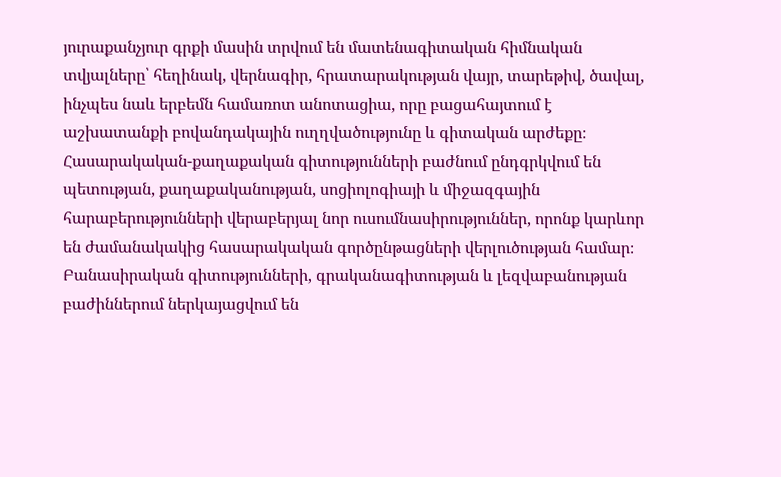յուրաքանչյուր գրքի մասին տրվում են մատենագիտական հիմնական տվյալները՝ հեղինակ, վերնագիր, հրատարակության վայր, տարեթիվ, ծավալ, ինչպես նաև երբեմն համառոտ անոտացիա, որը բացահայտում է աշխատանքի բովանդակային ուղղվածությունը և գիտական արժեքը։ Հասարակական-քաղաքական գիտությունների բաժնում ընդգրկվում են պետության, քաղաքականության, սոցիոլոգիայի և միջազգային հարաբերությունների վերաբերյալ նոր ուսումնասիրություններ, որոնք կարևոր են ժամանակակից հասարակական գործընթացների վերլուծության համար։ Բանասիրական գիտությունների, գրականագիտության և լեզվաբանության բաժիններում ներկայացվում են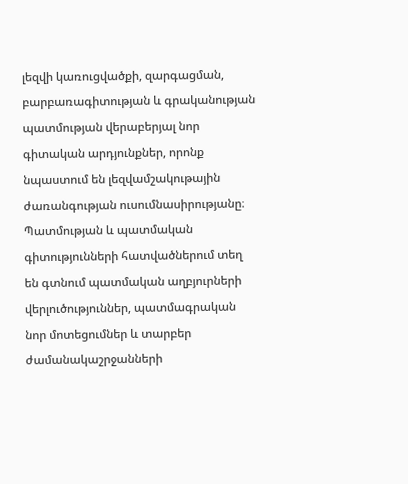լեզվի կառուցվածքի, զարգացման, բարբառագիտության և գրականության պատմության վերաբերյալ նոր գիտական արդյունքներ, որոնք նպաստում են լեզվամշակութային ժառանգության ուսումնասիրությանը։ Պատմության և պատմական գիտությունների հատվածներում տեղ են գտնում պատմական աղբյուրների վերլուծություններ, պատմագրական նոր մոտեցումներ և տարբեր ժամանակաշրջանների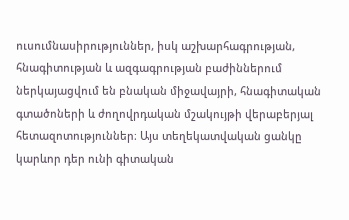ուսումնասիրություններ, իսկ աշխարհագրության, հնագիտության և ազգագրության բաժիններում ներկայացվում են բնական միջավայրի, հնագիտական գտածոների և ժողովրդական մշակույթի վերաբերյալ հետազոտություններ։ Այս տեղեկատվական ցանկը կարևոր դեր ունի գիտական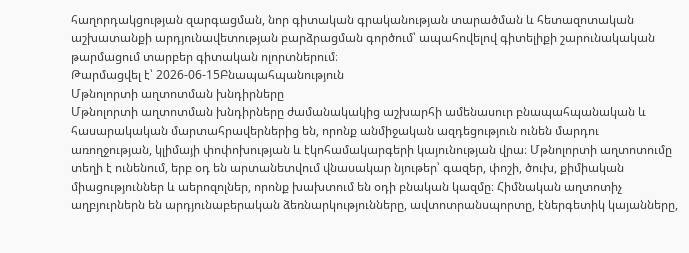հաղորդակցության զարգացման, նոր գիտական գրականության տարածման և հետազոտական աշխատանքի արդյունավետության բարձրացման գործում՝ ապահովելով գիտելիքի շարունակական թարմացում տարբեր գիտական ոլորտներում։
Թարմացվել է՝ 2026-06-15Բնապահպանություն
Մթնոլորտի աղտոտման խնդիրները
Մթնոլորտի աղտոտման խնդիրները ժամանակակից աշխարհի ամենասուր բնապահպանական և հասարակական մարտահրավերներից են, որոնք անմիջական ազդեցություն ունեն մարդու առողջության, կլիմայի փոփոխության և էկոհամակարգերի կայունության վրա։ Մթնոլորտի աղտոտումը տեղի է ունենում, երբ օդ են արտանետվում վնասակար նյութեր՝ գազեր, փոշի, ծուխ, քիմիական միացություններ և աերոզոլներ, որոնք խախտում են օդի բնական կազմը։ Հիմնական աղտոտիչ աղբյուրներն են արդյունաբերական ձեռնարկությունները, ավտոտրանսպորտը, էներգետիկ կայանները,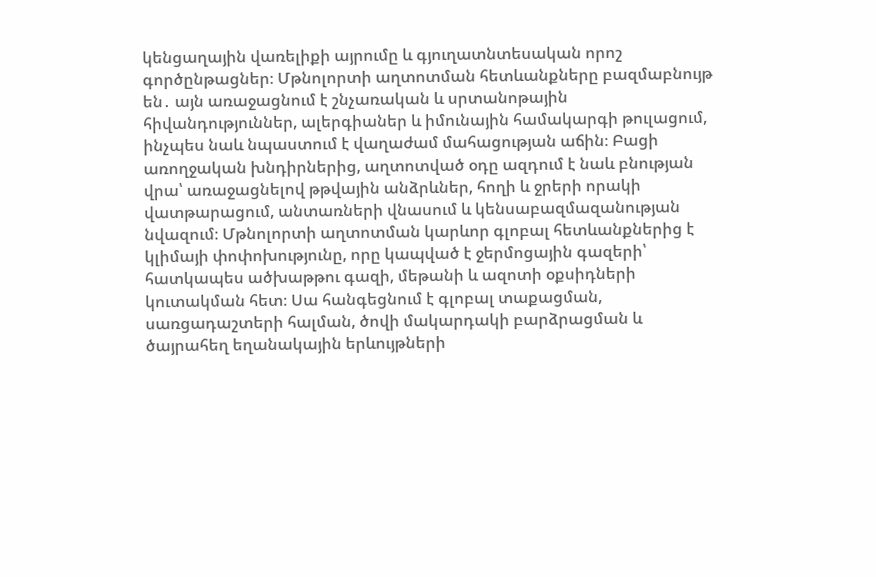կենցաղային վառելիքի այրումը և գյուղատնտեսական որոշ գործընթացներ։ Մթնոլորտի աղտոտման հետևանքները բազմաբնույթ են․ այն առաջացնում է շնչառական և սրտանոթային հիվանդություններ, ալերգիաներ և իմունային համակարգի թուլացում, ինչպես նաև նպաստում է վաղաժամ մահացության աճին։ Բացի առողջական խնդիրներից, աղտոտված օդը ազդում է նաև բնության վրա՝ առաջացնելով թթվային անձրևներ, հողի և ջրերի որակի վատթարացում, անտառների վնասում և կենսաբազմազանության նվազում։ Մթնոլորտի աղտոտման կարևոր գլոբալ հետևանքներից է կլիմայի փոփոխությունը, որը կապված է ջերմոցային գազերի՝ հատկապես ածխաթթու գազի, մեթանի և ազոտի օքսիդների կուտակման հետ։ Սա հանգեցնում է գլոբալ տաքացման, սառցադաշտերի հալման, ծովի մակարդակի բարձրացման և ծայրահեղ եղանակային երևույթների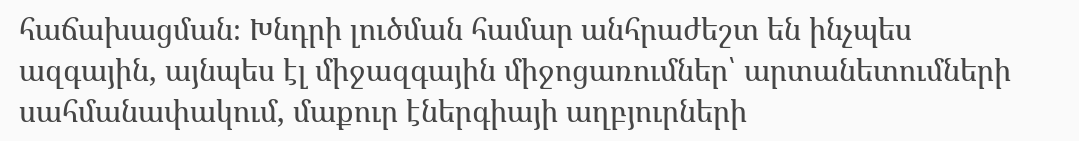հաճախացման։ Խնդրի լուծման համար անհրաժեշտ են ինչպես ազգային, այնպես էլ միջազգային միջոցառումներ՝ արտանետումների սահմանափակում, մաքուր էներգիայի աղբյուրների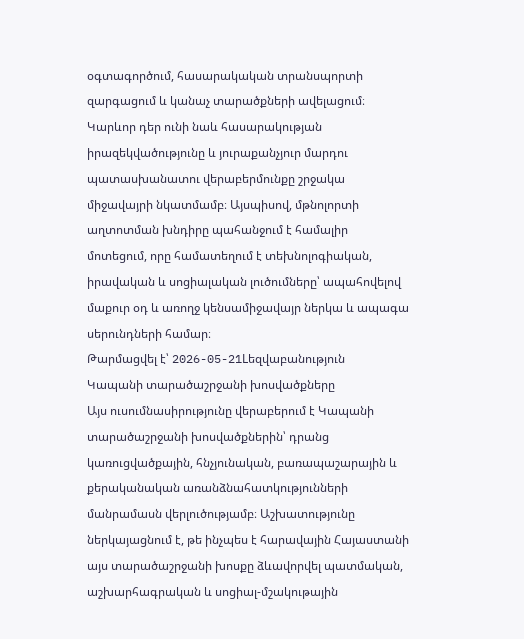օգտագործում, հասարակական տրանսպորտի զարգացում և կանաչ տարածքների ավելացում։ Կարևոր դեր ունի նաև հասարակության իրազեկվածությունը և յուրաքանչյուր մարդու պատասխանատու վերաբերմունքը շրջակա միջավայրի նկատմամբ։ Այսպիսով, մթնոլորտի աղտոտման խնդիրը պահանջում է համալիր մոտեցում, որը համատեղում է տեխնոլոգիական, իրավական և սոցիալական լուծումները՝ ապահովելով մաքուր օդ և առողջ կենսամիջավայր ներկա և ապագա սերունդների համար։
Թարմացվել է՝ 2026-05-21Lեզվաբանություն
Կապանի տարածաշրջանի խոսվածքները
Այս ուսումնասիրությունը վերաբերում է Կապանի տարածաշրջանի խոսվածքներին՝ դրանց կառուցվածքային, հնչյունական, բառապաշարային և քերականական առանձնահատկությունների մանրամասն վերլուծությամբ։ Աշխատությունը ներկայացնում է, թե ինչպես է հարավային Հայաստանի այս տարածաշրջանի խոսքը ձևավորվել պատմական, աշխարհագրական և սոցիալ-մշակութային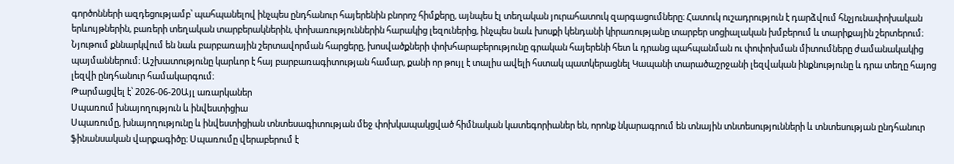գործոնների ազդեցությամբ՝ պահպանելով ինչպես ընդհանուր հայերենին բնորոշ հիմքերը, այնպես էլ տեղական յուրահատուկ զարգացումները։ Հատուկ ուշադրություն է դարձվում հնչյունափոխական երևույթներին, բառերի տեղական տարբերակներին, փոխառություններին հարակից լեզուներից, ինչպես նաև խոսքի կենդանի կիրառությանը տարբեր սոցիալական խմբերում և տարիքային շերտերում։ Նյութում քննարկվում են նաև բարբառային շերտավորման հարցերը, խոսվածքների փոխհարաբերությունը գրական հայերենի հետ և դրանց պահպանման ու փոփոխման միտումները ժամանակակից պայմաններում։ Աշխատությունը կարևոր է հայ բարբառագիտության համար, քանի որ թույլ է տալիս ավելի հստակ պատկերացնել Կապանի տարածաշրջանի լեզվական ինքնությունը և դրա տեղը հայոց լեզվի ընդհանուր համակարգում։
Թարմացվել է՝ 2026-06-20Այլ առարկաներ
Սպառում խնայողություն և ինվեստիցիա
Սպառումը, խնայողությունը և ինվեստիցիան տնտեսագիտության մեջ փոխկապակցված հիմնական կատեգորիաներ են, որոնք նկարագրում են տնային տնտեսությունների և տնտեսության ընդհանուր ֆինանսական վարքագիծը։ Սպառումը վերաբերում է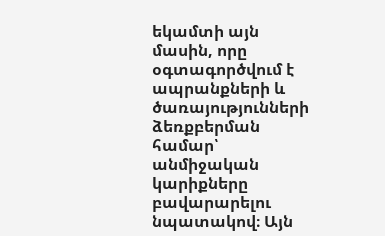եկամտի այն մասին, որը օգտագործվում է ապրանքների և ծառայությունների ձեռքբերման համար՝ անմիջական կարիքները բավարարելու նպատակով։ Այն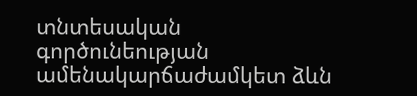տնտեսական գործունեության ամենակարճաժամկետ ձևն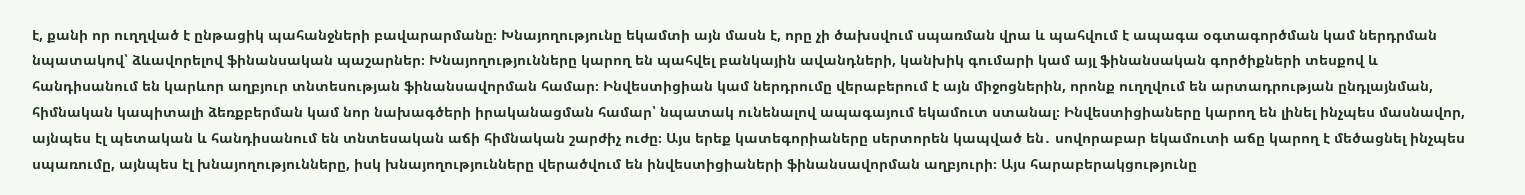է, քանի որ ուղղված է ընթացիկ պահանջների բավարարմանը։ Խնայողությունը եկամտի այն մասն է, որը չի ծախսվում սպառման վրա և պահվում է ապագա օգտագործման կամ ներդրման նպատակով՝ ձևավորելով ֆինանսական պաշարներ։ Խնայողությունները կարող են պահվել բանկային ավանդների, կանխիկ գումարի կամ այլ ֆինանսական գործիքների տեսքով և հանդիսանում են կարևոր աղբյուր տնտեսության ֆինանսավորման համար։ Ինվեստիցիան կամ ներդրումը վերաբերում է այն միջոցներին, որոնք ուղղվում են արտադրության ընդլայնման, հիմնական կապիտալի ձեռքբերման կամ նոր նախագծերի իրականացման համար՝ նպատակ ունենալով ապագայում եկամուտ ստանալ։ Ինվեստիցիաները կարող են լինել ինչպես մասնավոր, այնպես էլ պետական և հանդիսանում են տնտեսական աճի հիմնական շարժիչ ուժը։ Այս երեք կատեգորիաները սերտորեն կապված են․ սովորաբար եկամուտի աճը կարող է մեծացնել ինչպես սպառումը, այնպես էլ խնայողությունները, իսկ խնայողությունները վերածվում են ինվեստիցիաների ֆինանսավորման աղբյուրի։ Այս հարաբերակցությունը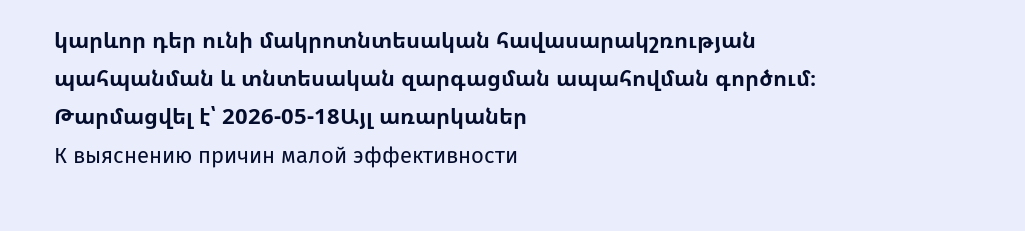կարևոր դեր ունի մակրոտնտեսական հավասարակշռության պահպանման և տնտեսական զարգացման ապահովման գործում։
Թարմացվել է՝ 2026-05-18Այլ առարկաներ
К выяснению причин малой эффективности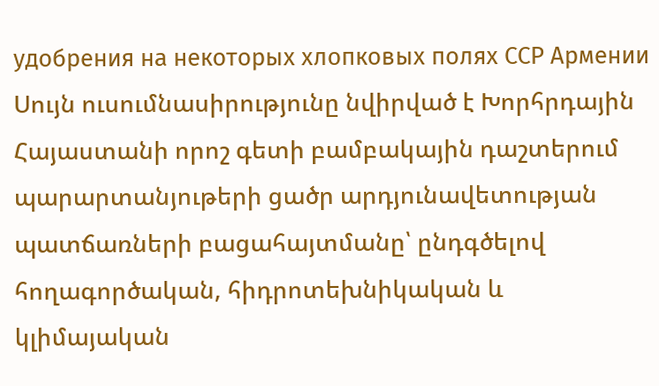удобрения на некоторых хлопковых полях ССР Армении
Սույն ուսումնասիրությունը նվիրված է Խորհրդային Հայաստանի որոշ գետի բամբակային դաշտերում պարարտանյութերի ցածր արդյունավետության պատճառների բացահայտմանը՝ ընդգծելով հողագործական, հիդրոտեխնիկական և կլիմայական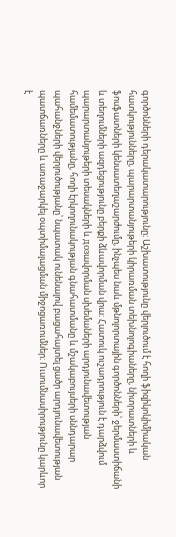գործոնների դերակատարությունը։ Աշխատությունը վերլուծում է հողի ֆիզիկոկիմիական հատկությունները, պարարտանյութերի կիրառման տեխնոլոգիաները, նիտրատների և ֆոսֆատների կենսատեղաշարժումը, ինչպես նաև մթնոլորտային գործոնների՝ ջերմաստիճանի և տեղումների ազդեցությունը բերքի ձևավորման վրա։ Հատուկ ուշադրություն է դարձվում պարարտանյութերի տեսակների և дозավորման սխեմաների արդյունավետության համեմատությանը, հողի էրկողունակության գնահատմանը և մշակաբույսերի սննդարար պահանջների վերլուծությանը՝ նպատակ ունենալով բացահայտել ցածր արդյունավետության պատճառները և առաջարկել օպտիմալացման միջոցառումներ։ Ուսումնասիրությունը կարևոր է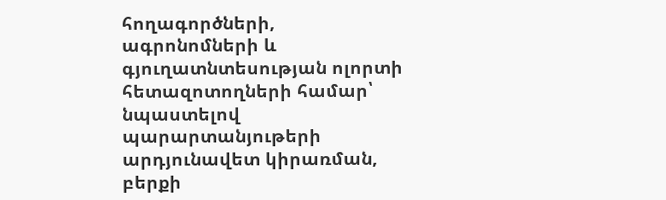հողագործների, ագրոնոմների և գյուղատնտեսության ոլորտի հետազոտողների համար՝ նպաստելով պարարտանյութերի արդյունավետ կիրառման, բերքի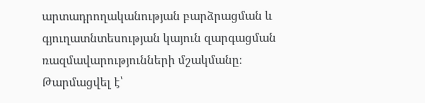արտադրողականության բարձրացման և գյուղատնտեսության կայուն զարգացման ռազմավարությունների մշակմանը։
Թարմացվել է՝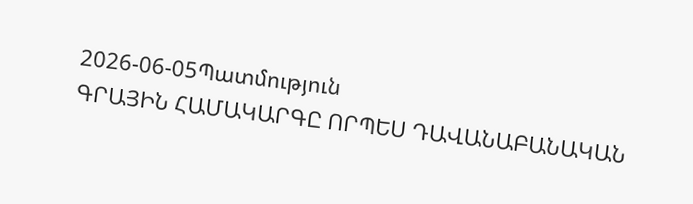2026-06-05Պատմություն
ԳՐԱՅԻՆ ՀԱՄԱԿԱՐԳԸ ՈՐՊԵՍ ԴԱՎԱՆԱԲԱՆԱԿԱՆ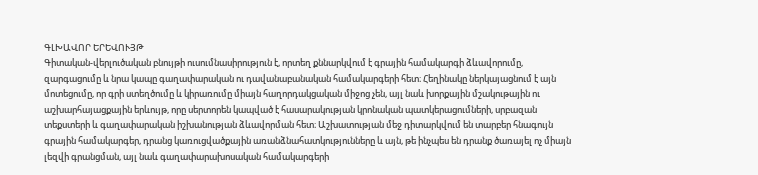ԳԼԽԱՎՈՐ ԵՐԵՎՈՒՅԹ
Գիտական-վերլուծական բնույթի ուսումնասիրություն է, որտեղ քննարկվում է գրային համակարգի ձևավորումը, զարգացումը և նրա կապը գաղափարական ու դավանաբանական համակարգերի հետ։ Հեղինակը ներկայացնում է այն մոտեցումը, որ գրի ստեղծումը և կիրառումը միայն հաղորդակցական միջոց չեն, այլ նաև խորքային մշակութային ու աշխարհայացքային երևույթ, որը սերտորեն կապված է հասարակության կրոնական պատկերացումների, սրբազան տեքստերի և գաղափարական իշխանության ձևավորման հետ։ Աշխատության մեջ դիտարկվում են տարբեր հնագույն գրային համակարգեր, դրանց կառուցվածքային առանձնահատկությունները և այն, թե ինչպես են դրանք ծառայել ոչ միայն լեզվի գրանցման, այլ նաև գաղափարախոսական համակարգերի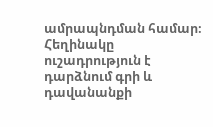ամրապնդման համար։ Հեղինակը ուշադրություն է դարձնում գրի և դավանանքի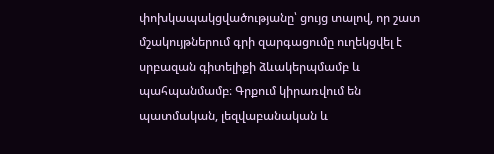փոխկապակցվածությանը՝ ցույց տալով, որ շատ մշակույթներում գրի զարգացումը ուղեկցվել է սրբազան գիտելիքի ձևակերպմամբ և պահպանմամբ։ Գրքում կիրառվում են պատմական, լեզվաբանական և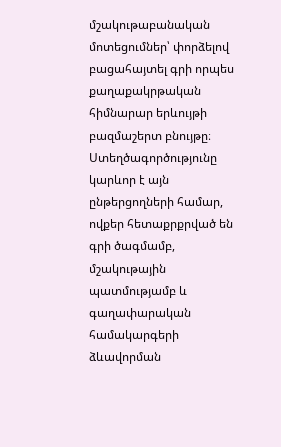մշակութաբանական մոտեցումներ՝ փորձելով բացահայտել գրի որպես քաղաքակրթական հիմնարար երևույթի բազմաշերտ բնույթը։ Ստեղծագործությունը կարևոր է այն ընթերցողների համար, ովքեր հետաքրքրված են գրի ծագմամբ, մշակութային պատմությամբ և գաղափարական համակարգերի ձևավորման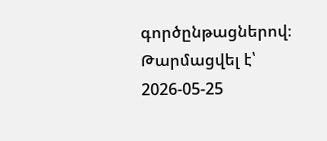գործընթացներով։
Թարմացվել է՝ 2026-05-25